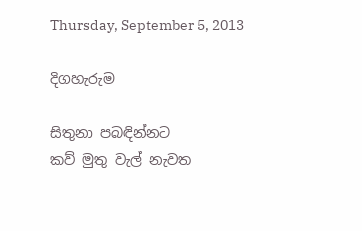Thursday, September 5, 2013

දිගහැරුම

සිතුනා පබඳින්නට
කව් මුතු වැල් නැවත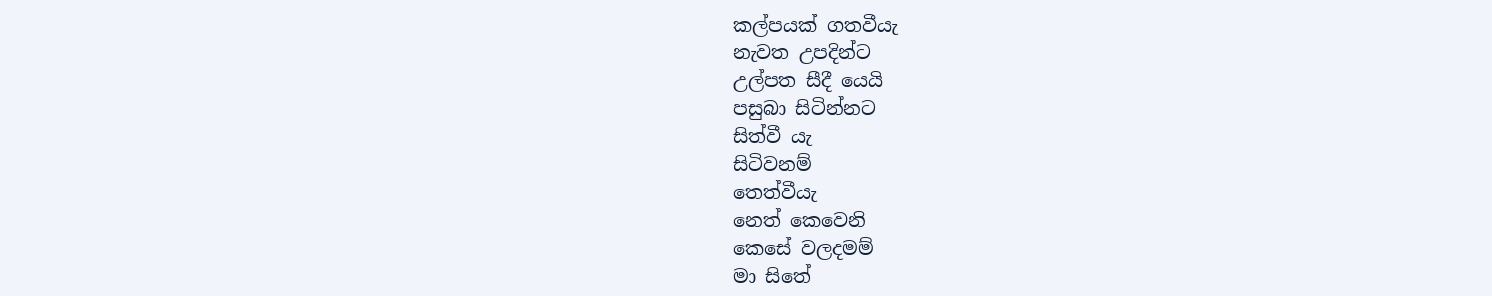කල්පයක් ගතවීයැ
නැවත උපදින්ට
උල්පත සීදී යෙයි
පසුබා සිටින්නට
සිත්වී යැ
සිටිවනම්
තෙත්වීයැ
නෙත් කෙවෙනි
කෙසේ වලදමම්
මා සිතේ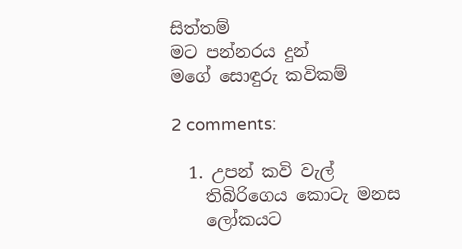සිත්තම්
මට පන්නරය දුන්
මගේ සොඳුරු කවිකම්

2 comments:

  1. උපන් කවි වැල්
    තිබිරිගෙය කොටැ මනස
    ලෝකයට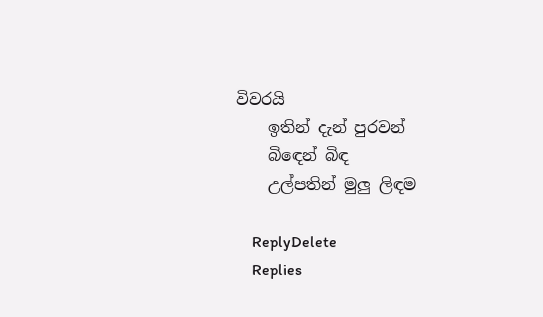විවරයි
    ඉතින් දැන් පුරවන්
    බිඳෙන් බිඳ
    උල්පතින් මුලු ලිඳම

    ReplyDelete
    Replies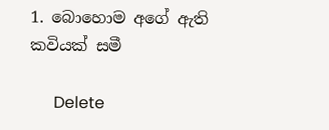1. බොහොම අගේ ඇති කවියක් සමී

      Delete